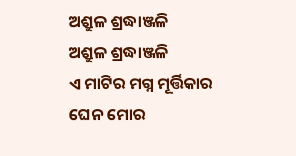ଅଶ୍ରୁଳ ଶ୍ରଦ୍ଧାଞ୍ଜଳି
ଅଶ୍ରୁଳ ଶ୍ରଦ୍ଧାଞ୍ଜଳି
ଏ ମାଟିର ମଗ୍ନ ମୂର୍ତ୍ତିକାର
ଘେନ ମୋର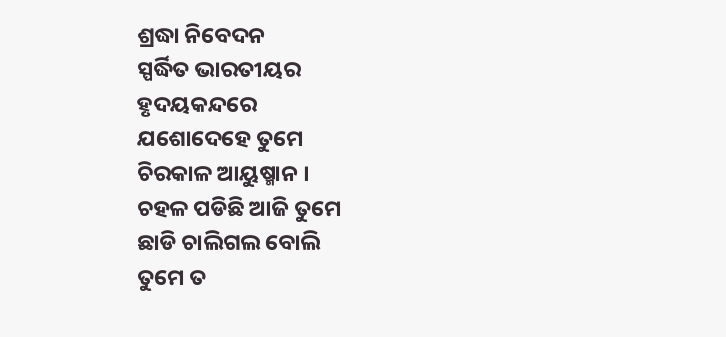ଶ୍ରଦ୍ଧା ନିବେଦନ
ସ୍ପର୍ଦ୍ଧିତ ଭାରତୀୟର
ହୃଦୟକନ୍ଦରେ
ଯଶୋଦେହେ ତୁମେ
ଚିରକାଳ ଆୟୁଷ୍ମାନ ।
ଚହଳ ପଡିଛି ଆଜି ତୁମେ
ଛାଡି ଚାଲିଗଲ ବୋଲି
ତୁମେ ତ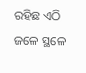ରହିଛ ଏଠି ଜଳେ ସ୍ଥଳେ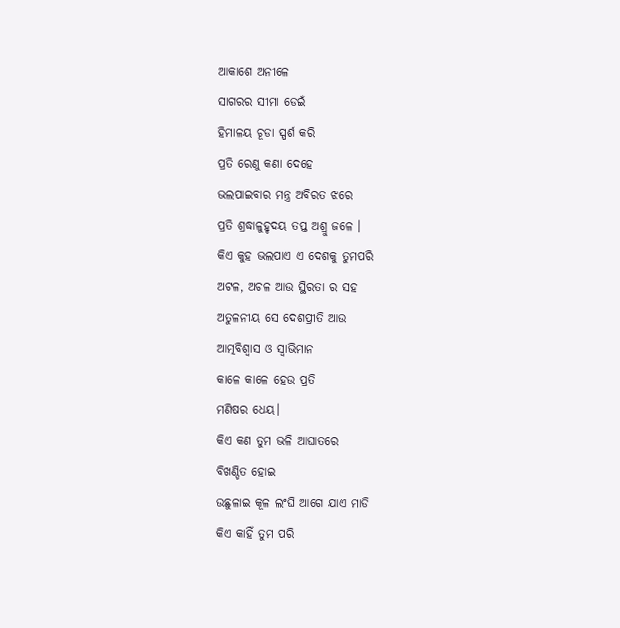ଆକାଶେ ଅନୀଳେ
ସାଗରର ସୀମା ଡେଇଁ
ହିମାଳୟ ଚୂଡା ସ୍ପର୍ଶ କରି
ପ୍ରତି ରେଣୁ କଣା ଦେହେ
ଭଲପାଇବାର ମନ୍ତ୍ର ଅବିରତ ଝରେ
ପ୍ରତି ଶ୍ରଦ୍ଧାଳୁହୃଦୟ ତପ୍ତ ଅଶ୍ରୁ ଜଳେ ।
କିଏ କୁହ ଭଲପାଏ ଏ ଦେଶକୁ ତୁମପରି
ଅଟଳ, ଅଚଳ ଆଉ ସ୍ଥିରତା ର ସହ
ଅତୁଳନୀୟ ସେ ଦେଶପ୍ରୀତି ଆଉ
ଆତ୍ମବିଶ୍ବାସ ଓ ସ୍ୱାଭିମାନ
କାଳେ କାଳେ ହେଉ ପ୍ରତି
ମଣିଷର ଧେୟ।
କିଏ କଣ ତୁମ ଭଳି ଆଘାତରେ
ବିଖଣ୍ଡିତ ହୋଇ
ଉଛୁଳାଇ କୂଳ ଲଂଘି ଆଗେ ଯାଏ ମାଡି
କିଏ କାହିଁ ତୁମ ପରି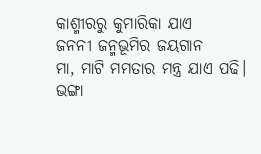କାଶ୍ମୀରରୁ କୁମାରିକା ଯାଏ
ଜନନୀ ଜନ୍ମଭୂମିର ଜୟଗାନ
ମା, ମାଟି ମମତାର ମନ୍ତ୍ର ଯାଏ ପଢି।
ଭଙ୍ଗା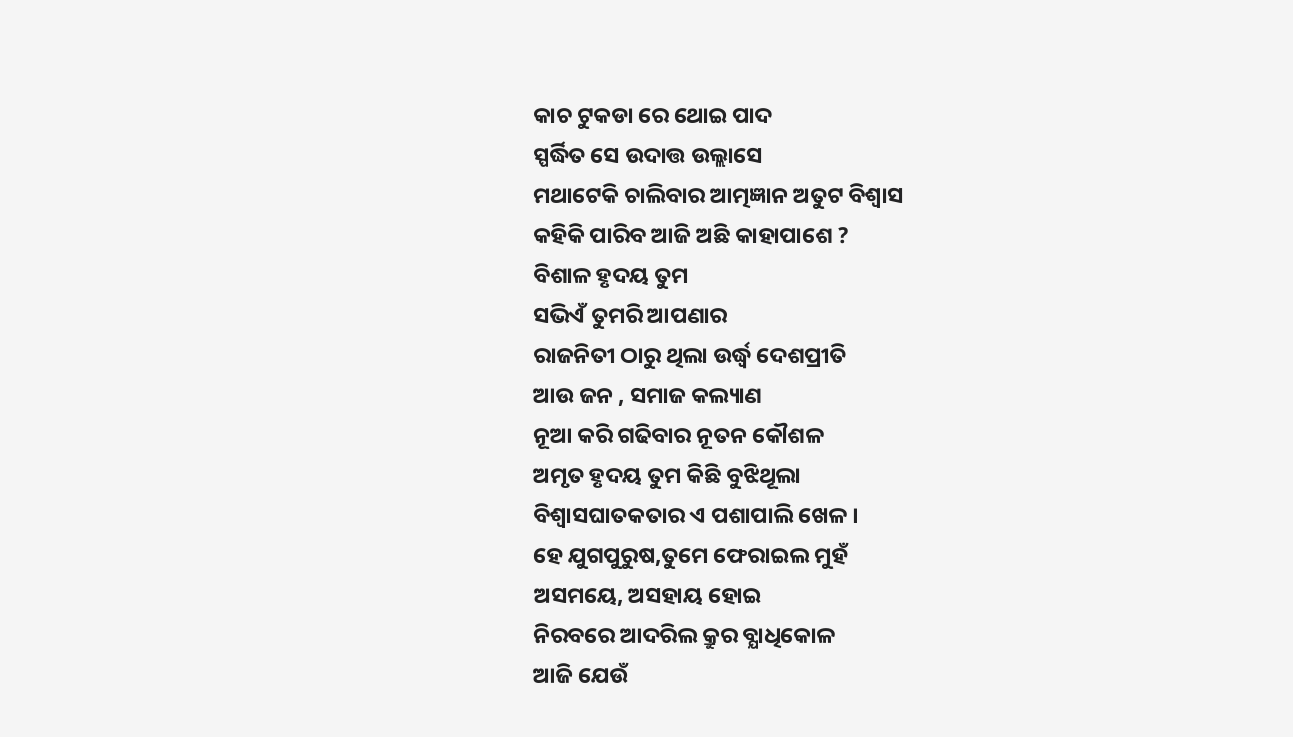କାଚ ଟୁକଡା ରେ ଥୋଇ ପାଦ
ସ୍ପର୍ଦ୍ଧିତ ସେ ଉଦାତ୍ତ ଉଲ୍ଲାସେ
ମଥାଟେକି ଚାଲିବାର ଆତ୍ମଜ୍ଞାନ ଅତୁଟ ବିଶ୍ୱାସ
କହିକି ପାରିବ ଆଜି ଅଛି କାହାପାଶେ ?
ବିଶାଳ ହୃଦୟ ତୁମ
ସଭିଏଁ ତୁମରି ଆପଣାର
ରାଜନିତୀ ଠାରୁ ଥିଲା ଉର୍ଦ୍ଧ୍ବ ଦେଶପ୍ରୀତି
ଆଉ ଜନ , ସମାଜ କଲ୍ୟାଣ
ନୂଆ କରି ଗଢିବାର ନୂତନ କୌଶଳ
ଅମୃତ ହୃଦୟ ତୁମ କିଛି ବୁଝିଥୂଲା
ବିଶ୍ୱାସଘାତକତାର ଏ ପଶାପାଲି ଖେଳ ।
ହେ ଯୁଗପୁରୁଷ,ତୁମେ ଫେରାଇଲ ମୁହଁ
ଅସମୟେ, ଅସହାୟ ହୋଇ
ନିରବରେ ଆଦରିଲ କ୍ରୁର ବ୍ଯାଧିକୋଳ
ଆଜି ଯେଉଁ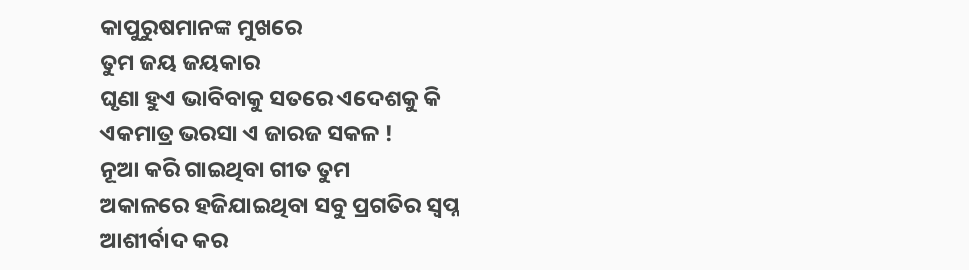କାପୁରୁଷମାନଙ୍କ ମୁଖରେ
ତୁମ ଜୟ ଜୟକାର
ଘୃଣା ହୁଏ ଭାବିବାକୁ ସତରେ ଏଦେଶକୁ କି
ଏକମାତ୍ର ଭରସା ଏ ଜାରଜ ସକଳ !
ନୂଆ କରି ଗାଇଥିବା ଗୀତ ତୁମ
ଅକାଳରେ ହଜିଯାଇଥିବା ସବୁ ପ୍ରଗତିର ସ୍ୱପ୍ନ
ଆଶୀର୍ବାଦ କର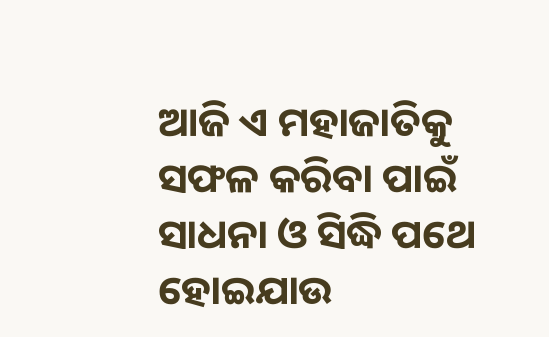ଆଜି ଏ ମହାଜାତିକୁ
ସଫଳ କରିବା ପାଇଁ
ସାଧନା ଓ ସିଦ୍ଧି ପଥେ
ହୋଇଯାଉ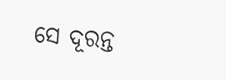ସେ ଦୂରନ୍ତ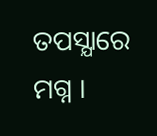ତପସ୍ଯାରେ ମଗ୍ନ ।